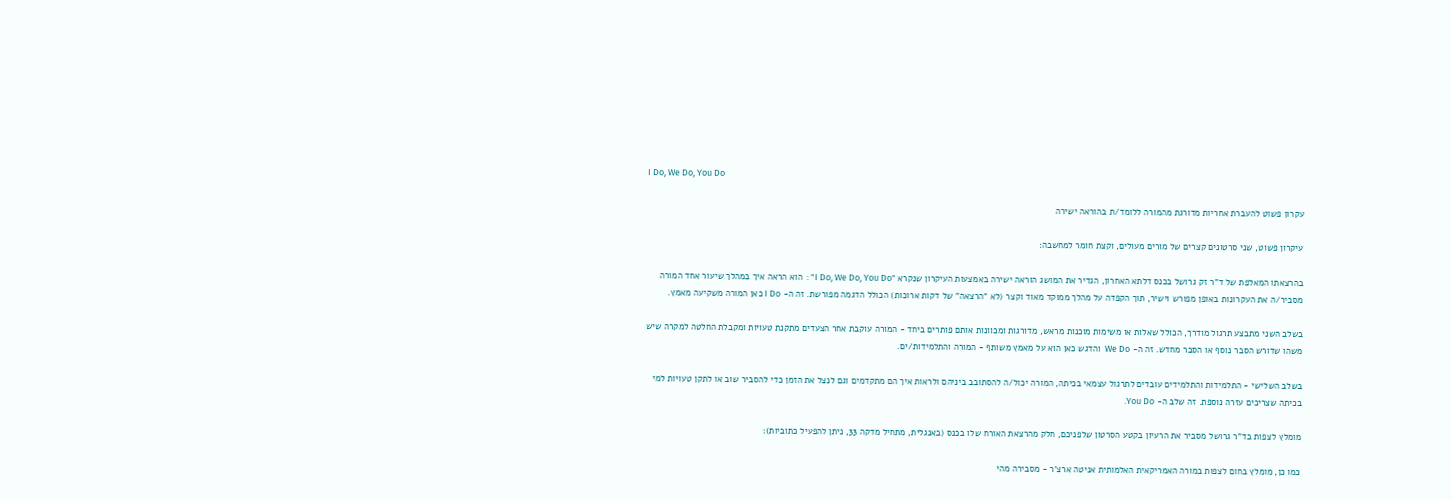I Do, We Do, You Do

עקרון פשוט להעברת אחריות מדורגת מהמורה ללומד/ת בהוראה ישירה

עיקרון פשוט, שני סרטונים קצרים של מורים מעולים, וקצת חומר למחשבה:

בהרצאתו המאלפת של ד"ר זק גרושל בכנס דלתא האחרון, הגדיר את המושג הוראה ישירה באמצעות העיקרון שנקרא "I Do, We Do, You Do" :  הוא הראה איך במהלך שיעור אחד המורה מסביר/ה את העקרונות באופן מפורש וישיר, תוך הקפדה על מהלך ממוקד מאוד וקצר (לא "הרצאה" של דקות ארוכות) הכולל הדגמה מפורשת. זה ה- I Do כאן המורה משקיעה מאמץ.

בשלב השני מתבצע תרגול מודרך, הכולל שאלות או משימות מוכנות מראש, מדורגות ומכוונות אותם פותרים ביחד - המורה עוקבת אחר הצעדים מתקנת טעויות ומקבלת החלטה למקרה שיש משהו שדורש הסבר נוסף או הסבר מחדש. זה ה- We Do  והדגש כאן הוא על מאמץ משותף - המורה והתלמידות/ים.

בשלב השלישי - התלמידות והתלמידים עובדים לתרגול עצמאי בכיתה, המורה יכול/ה להסתובב ביניהם ולראות איך הם מתקדמים וגם לנצל את הזמן כדי להסביר שוב או לתקן טעויות למי  בכיתה שצריכים עזרה נוספת. זה שלב ה- You Do.

מומלץ לצפות בד"ר גרושל מסביר את הרעיון בקטע הסרטון שלפניכם, חלק מהרצאת האורח שלו בכנס (באנגלית, מתחיל מדקה 33, ניתן להפעיל כתוביות):

כמו כן, מומלץ בחום לצפות במורה האמריקאית האלמותית אניטה ארצ'ר - מסבירה מהי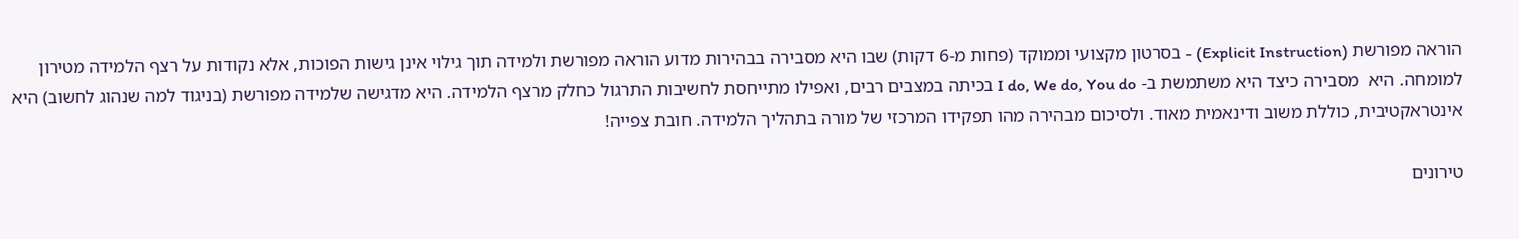הוראה מפורשת (Explicit Instruction) - בסרטון מקצועי וממוקד (פחות מ-6 דקות) שבו היא מסבירה בבהירות מדוע הוראה מפורשת ולמידה תוך גילוי אינן גישות הפוכות, אלא נקודות על רצף הלמידה מטירון למומחה. היא  מסבירה כיצד היא משתמשת ב- I do, We do, You do בכיתה במצבים רבים, ואפילו מתייחסת לחשיבות התרגול כחלק מרצף הלמידה. היא מדגישה שלמידה מפורשת (בניגוד למה שנהוג לחשוב) היא אינטראקטיבית, כוללת משוב ודינאמית מאוד. ולסיכום מבהירה מהו תפקידו המרכזי של מורה בתהליך הלמידה. חובת צפייה!

טירונים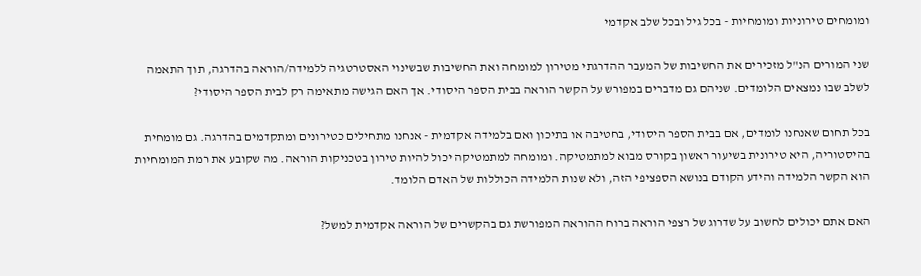ומומחים טירוניות ומומחיות - בכל גיל ובכל שלב אקדמי

שני המורים הנ"ל מזכירים את החשיבות של המעבר ההדרגתי מטירון למומחה ואת החשיבות שבשינוי האסטרטגיה ללמידה/הוראה בהדרגה, תוך התאמה לשלב שבו נמצאים הלומדים. שניהם גם מדברים במפורש על הקשר הוראה בבית הספר היסודי. אך האם הגישה מתאימה רק לבית הספר היסודי?

בכל תחום שאנחנו לומדים, אם בבית הספר היסודי, בחטיבה או בתיכון ואם בלמידה אקדמית - אנחנו מתחילים כטירונים ומתקדמים בהדרגה. גם מומחית בהיסטוריה, היא טירונית בשיעור ראשון בקורס מבוא למתמטיקה. ומומחה למתמטיקה יכול להיות טירון בטכניקות הוראה. מה שקובע את רמת המומחיות הוא הקשר הלמידה והידע הקודם בנושא הספציפי הזה, ולא שנות הלמידה הכוללות של האדם הלומד.

האם אתם יכולים לחשוב על שדרוג של רצפי הוראה ברוח ההוראה המפורשת גם בהקשרים של הוראה אקדמית למשל?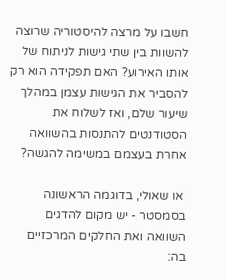חשבו על מרצה להיסטוריה שרוצה להשוות בין שתי גישות לניתוח של אותו האירוע? האם תפקידה הוא רק להסביר את הגישות עצמן במהלך שיעור שלם, ואז לשלוח את הסטודנטים להתנסות בהשוואה אחרת בעצמם במשימה להגשה?

 או שאולי, בדוגמה הראשונה בסמסטר - יש מקום להדגים השוואה ואת החלקים המרכזיים בה: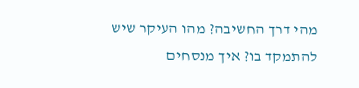מהי דרך החשיבה? מהו העיקר שיש להתמקד בו? איך מנסחים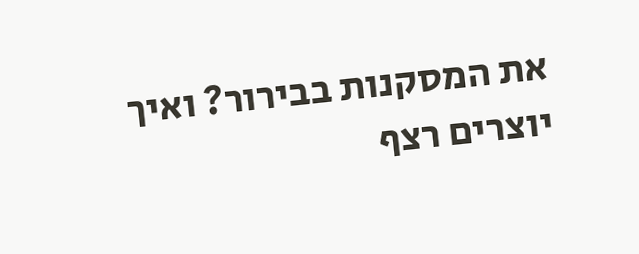את המסקנות בבירור? ואיך יוצרים רצף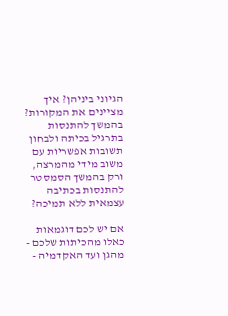הגיוני ביניהן? איך מציינים את המקורות? בהמשך להתנסות בתרגיל בכיתה ולבחון תשובות אפשריות עם משוב מידי מהמרצה, ורק בהמשך הסמסטר להתנסות בכתיבה עצמאית ללא תמיכה?

אם יש לכם דוגמאות כאלו מהכיתות שלכם - מהגן ועד האקדמיה -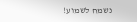נשמח לשמוע!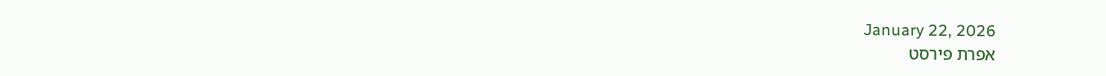January 22, 2026
אפרת פירסט